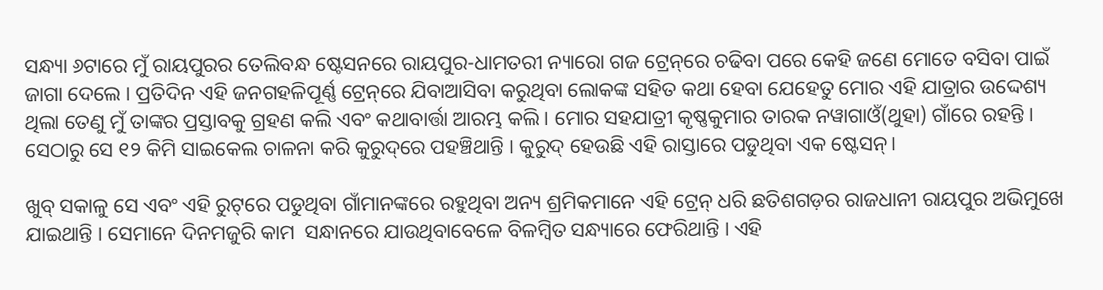ସନ୍ଧ୍ୟା ୬ଟାରେ ମୁଁ ରାୟପୁରର ତେଲିବନ୍ଧ ଷ୍ଟେସନରେ ରାୟପୁର-ଧାମତରୀ ନ୍ୟାରୋ ଗଜ ଟ୍ରେନ୍‌ରେ ଚଢିବା ପରେ କେହି ଜଣେ ମୋତେ ବସିବା ପାଇଁ ଜାଗା ଦେଲେ । ପ୍ରତିଦିନ ଏହି ଜନଗହଳିପୂର୍ଣ୍ଣ ଟ୍ରେନ୍‌ରେ ଯିବାଆସିବା କରୁଥିବା ଲୋକଙ୍କ ସହିତ କଥା ହେବା ଯେହେତୁ ମୋର ଏହି ଯାତ୍ରାର ଉଦ୍ଦେଶ୍ୟ ଥିଲା ତେଣୁ ମୁଁ ତାଙ୍କର ପ୍ରସ୍ତାବକୁ ଗ୍ରହଣ କଲି ଏବଂ କଥାବାର୍ତ୍ତା ଆରମ୍ଭ କଲି । ମୋର ସହଯାତ୍ରୀ କୃଷ୍ଣକୁମାର ତାରକ ନୱାଗାଓଁ(ଥୁହା) ଗାଁରେ ରହନ୍ତି । ସେଠାରୁ ସେ ୧୨ କିମି ସାଇକେଲ ଚାଳନା କରି କୁରୁଦ୍‌ରେ ପହଞ୍ଚିଥାନ୍ତି । କୁରୁଦ୍ ହେଉଛି ଏହି ରାସ୍ତାରେ ପଡୁଥିବା ଏକ ଷ୍ଟେସନ୍।

ଖୁବ୍ ସକାଳୁ ସେ ଏବଂ ଏହି ରୁଟ୍‌ରେ ପଡୁଥିବା ଗାଁମାନଙ୍କରେ ରହୁଥିବା ଅନ୍ୟ ଶ୍ରମିକମାନେ ଏହି ଟ୍ରେନ୍ ଧରି ଛତିଶଗଡ଼ର ରାଜଧାନୀ ରାୟପୁର ଅଭିମୁଖେ ଯାଇଥାନ୍ତି । ସେମାନେ ଦିନମଜୁରି କାମ  ସନ୍ଧାନରେ ଯାଉଥିବାବେଳେ ବିଳମ୍ବିତ ସନ୍ଧ୍ୟାରେ ଫେରିଥାନ୍ତି । ଏହି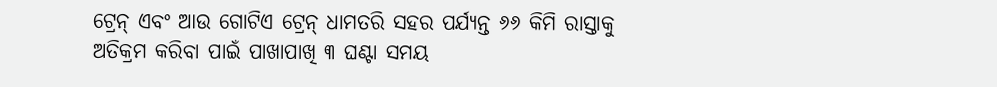ଟ୍ରେନ୍ ଏବଂ ଆଉ ଗୋଟିଏ ଟ୍ରେନ୍ ଧାମତରି ସହର ପର୍ଯ୍ୟନ୍ତ ୬୬ କିମି ରାସ୍ତାକୁ ଅତିକ୍ରମ କରିବା ପାଇଁ ପାଖାପାଖି ୩ ଘଣ୍ଟା ସମୟ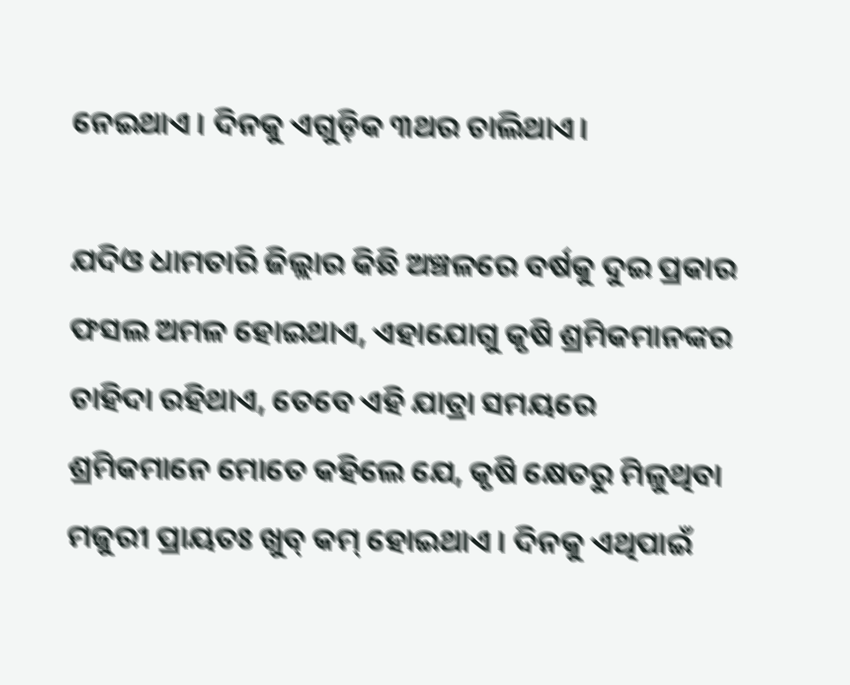ନେଇଥାଏ । ଦିନକୁ ଏଗୁଡ଼ିକ ୩ଥର ଚାଲିଥାଏ।

ଯଦିଓ ଧାମତାରି ଜିଲ୍ଲାର କିଛି ଅଞ୍ଚଳରେ ବର୍ଷକୁ ଦୁଇ ପ୍ରକାର ଫସଲ ଅମଳ ହୋଇଥାଏ, ଏହାଯୋଗୁ କୃଷି ଶ୍ରମିକମାନଙ୍କର ଚାହିଦା ରହିଥାଏ, ତେବେ ଏହି ଯାତ୍ରା ସମୟରେ ଶ୍ରମିକମାନେ ମୋତେ କହିଲେ ଯେ, କୃଷି କ୍ଷେତରୁ ମିଳୁଥିବା ମଜୁରୀ ପ୍ରାୟତଃ ଖୁବ୍ କମ୍ ହୋଇଥାଏ । ଦିନକୁ ଏଥିପାଇଁ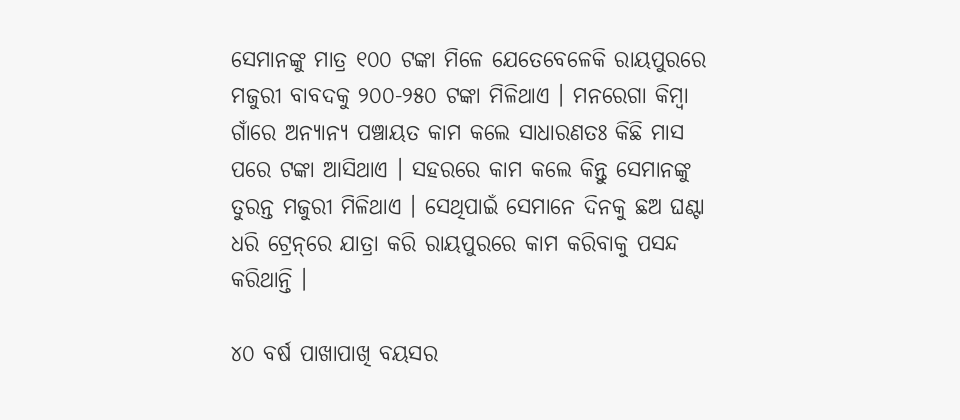ସେମାନଙ୍କୁ ମାତ୍ର ୧୦୦ ଟଙ୍କା ମିଳେ ଯେତେବେଳେକି ରାୟପୁରରେ ମଜୁରୀ ବାବଦକୁ ୨୦୦-୨୫୦ ଟଙ୍କା ମିଳିଥାଏ । ମନରେଗା କିମ୍ବା ଗାଁରେ ଅନ୍ୟାନ୍ୟ ପଞ୍ଚାୟତ କାମ କଲେ ସାଧାରଣତଃ କିଛି ମାସ ପରେ ଟଙ୍କା ଆସିଥାଏ । ସହରରେ କାମ କଲେ କିନ୍ତୁ ସେମାନଙ୍କୁ ତୁରନ୍ତ ମଜୁରୀ ମିଳିଥାଏ । ସେଥିପାଇଁ ସେମାନେ ଦିନକୁ ଛଅ ଘଣ୍ଟା ଧରି ଟ୍ରେନ୍‌ରେ ଯାତ୍ରା କରି ରାୟପୁରରେ କାମ କରିବାକୁ ପସନ୍ଦ କରିଥାନ୍ତି ।

୪୦ ବର୍ଷ ପାଖାପାଖି ବୟସର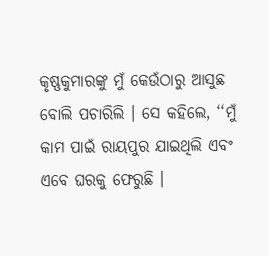କୃଷ୍ଣକୁମାରଙ୍କୁ ମୁଁ କେଉଁଠାରୁ ଆସୁଛ ବୋଲି ପଚାରିଲି । ସେ କହିଲେ, ‘‘ମୁଁ କାମ ପାଇଁ ରାୟପୁର ଯାଇଥିଲି ଏବଂ ଏବେ ଘରକୁ ଫେରୁଛି ।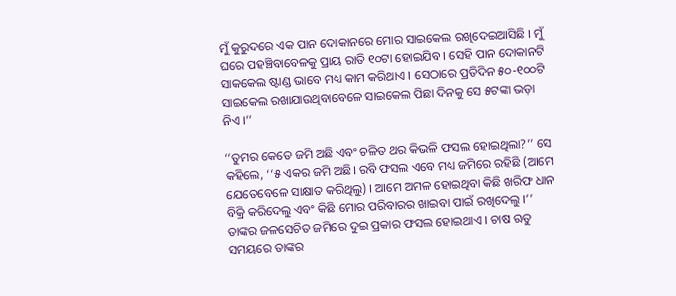ମୁଁ କୁରୁଦରେ ଏକ ପାନ ଦୋକାନରେ ମୋର ସାଇକେଲ ରଖିଦେଇଆସିଛି । ମୁଁ ଘରେ ପହଞ୍ଚିବାବେଳକୁ ପ୍ରାୟ ରାତି ୧୦ଟା ହୋଇଯିବ । ସେହି ପାନ ଦୋକାନଟି ସାକକେଲ ଷ୍ଟାଣ୍ଡ ଭାବେ ମଧ୍ୟ କାମ କରିଥାଏ । ସେଠାରେ ପ୍ରତିଦିନ ୫୦-୧୦୦ଟି ସାଇକେଲ ରଖାଯାଉଥିବାବେଳେ ସାଇକେଲ ପିଛା ଦିନକୁ ସେ ୫ଟଙ୍କା ଭଡ଼ା ନିଏ ।’’

‘‘ତୁମର କେତେ ଜମି ଅଛି ଏବଂ ଚଳିତ ଥର କିଭଳି ଫସଲ ହୋଇଥିଲା?’’ ସେ କହିଲେ, ‘‘୫ ଏକର ଜମି ଅଛି। ରବି ଫସଲ ଏବେ ମଧ୍ୟ ଜମିରେ ରହିଛି (ଆମେ ଯେତେବେଳେ ସାକ୍ଷାତ କରିଥିଲୁ) । ଆମେ ଅମଳ ହୋଇଥିବା କିଛି ଖରିଫ ଧାନ ବିକ୍ରି କରିଦେଲୁ ଏବଂ କିଛି ମୋର ପରିବାରର ଖାଇବା ପାଇଁ ରଖିଦେଲୁ ।’’ ତାଙ୍କର ଜଳସେଚିତ ଜମିରେ ଦୁଇ ପ୍ରକାର ଫସଲ ହୋଇଥାଏ । ଚାଷ ଋତୁ ସମୟରେ ତାଙ୍କର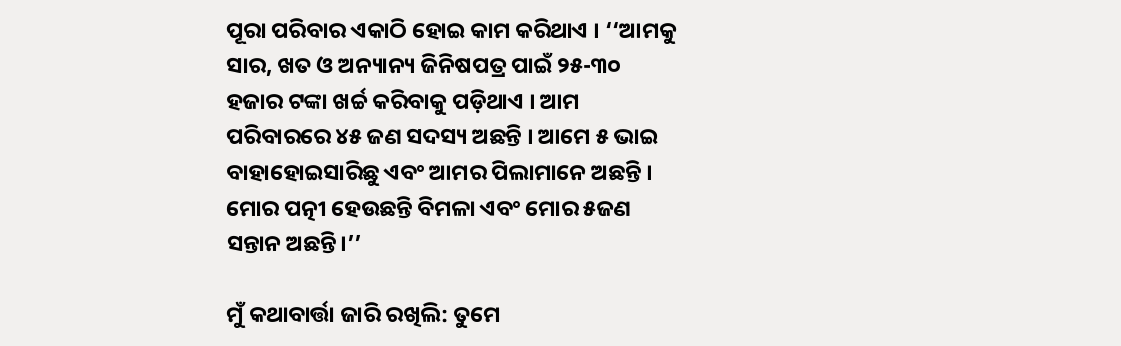ପୂରା ପରିବାର ଏକାଠି ହୋଇ କାମ କରିଥାଏ । ‘‘ଆମକୁ ସାର, ଖତ ଓ ଅନ୍ୟାନ୍ୟ ଜିନିଷପତ୍ର ପାଇଁ ୨୫-୩୦ ହଜାର ଟଙ୍କା ଖର୍ଚ୍ଚ କରିବାକୁ ପଡ଼ିଥାଏ । ଆମ ପରିବାରରେ ୪୫ ଜଣ ସଦସ୍ୟ ଅଛନ୍ତି । ଆମେ ୫ ଭାଇ ବାହାହୋଇସାରିଛୁ ଏବଂ ଆମର ପିଲାମାନେ ଅଛନ୍ତି । ମୋର ପତ୍ନୀ ହେଉଛନ୍ତି ବିମଳା ଏବଂ ମୋର ୫ଜଣ ସନ୍ତାନ ଅଛନ୍ତି।’’

ମୁଁ କଥାବାର୍ତ୍ତା ଜାରି ରଖିଲି: ତୁମେ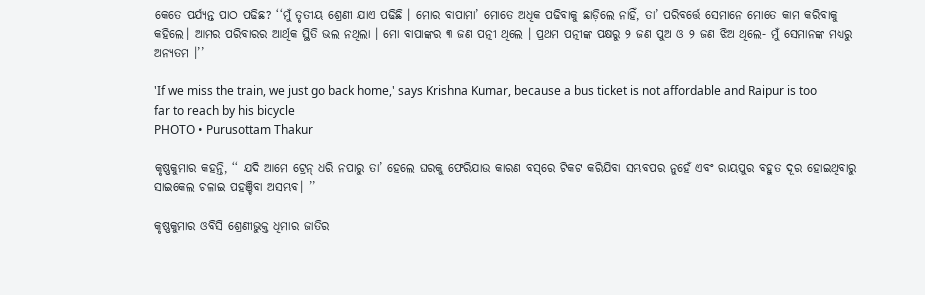କେତେ ପର୍ଯ୍ୟନ୍ତ ପାଠ ପଢିଛ? ‘‘ମୁଁ ତୃତୀୟ ଶ୍ରେଣୀ ଯାଏ ପଢିଛି । ମୋର ବାପାମା’ ମୋତେ ଅଧିକ ପଢିବାକୁ ଛାଡ଼ିଲେ ନାହିଁ, ତା’ ପରିବର୍ତ୍ତେ ସେମାନେ ମୋତେ କାମ କରିବାକୁ କହିଲେ। ଆମର ପରିବାରର ଆର୍ଥିକ ସ୍ଥିତି ଭଲ ନଥିଲା । ମୋ ବାପାଙ୍କର ୩ ଜଣ ପତ୍ନୀ ଥିଲେ । ପ୍ରଥମ ପତ୍ନୀଙ୍କ ପକ୍ଷରୁ ୨ ଜଣ ପୁଅ ଓ ୨ ଜଣ ଝିଅ ଥିଲେ- ମୁଁ ସେମାନଙ୍କ ମଧ୍ୟରୁ ଅନ୍ୟତମ ।’’

'If we miss the train, we just go back home,' says Krishna Kumar, because a bus ticket is not affordable and Raipur is too far to reach by his bicycle
PHOTO • Purusottam Thakur

କୃଷ୍ଣକୁମାର କହନ୍ତି, ‘‘ ଯଦି ଆମେ ଟ୍ରେନ୍ ଧରି ନପାରୁ ତା’ ହେଲେ ଘରକୁ ଫେରିଯାଉ କାରଣ ବସ୍‌ରେ ଟିକଟ କରିଯିବା ସମ୍ଭବପର ନୁହେଁ ଏବଂ ରାୟପୁର ବହୁତ ଦୂର ହୋଇଥିବାରୁ ସାଇକେଲ ଚଳାଇ ପହଞ୍ଚିବା ଅସମ୍ଭବ। ’’

କୃଷ୍ଣକୁମାର ଓବିସି ଶ୍ରେଣୀଭୁକ୍ତ ଧିମାର ଜାତିର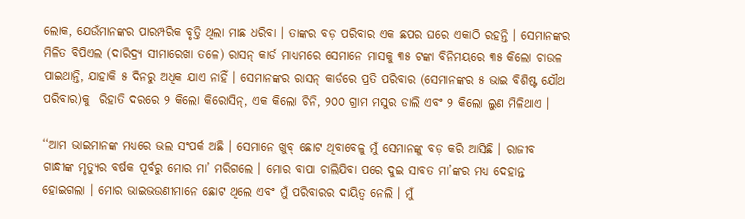ଲୋକ, ଯେଉଁମାନଙ୍କର ପାରମ୍ପରିକ ବୃତ୍ତି ଥିଲା ମାଛ ଧରିବା । ତାଙ୍କର ବଡ଼ ପରିବାର ଏକ ଛପର ଘରେ ଏକାଠି ରହନ୍ତି । ସେମାନଙ୍କର ମିଳିତ ବିପିଏଲ (ଦାରିଦ୍ର‌୍ୟ ସୀମାରେଖା ତଳେ) ରାସନ୍ କାର୍ଡ ମାଧ୍ୟମରେ ସେମାନେ ମାସକୁ ୩୫ ଟଙ୍କା ବିନିମୟରେ ୩୫ କିଲୋ ଚାଉଳ ପାଇଥାନ୍ତି, ଯାହାକି ୫ ଦିନରୁ ଅଧିକ ଯାଏ ନାହିଁ । ସେମାନଙ୍କର ରାସନ୍ କାର୍ଡରେ ପ୍ରତି ପରିବାର (ସେମାନଙ୍କର ୫ ଭାଇ ବିଶିଷ୍ଟ ଯୌଥ ପରିବାର)କୁ  ରିହାତି ଦରରେ ୨ କିଲୋ କିରୋସିନ୍, ଏକ କିଲୋ ଚିନି, ୨୦୦ ଗ୍ରାମ ମସୁର ଡାଲି ଏବଂ ୨ କିଲୋ ଲୁଣ ମିଳିଥାଏ ।

‘‘ଆମ ଭାଇମାନଙ୍କ ମଧ୍ୟରେ ଭଲ ସଂପର୍କ ଅଛି । ସେମାନେ ଖୁବ୍ ଛୋଟ ଥିବାବେଳୁ ମୁଁ ସେମାନଙ୍କୁ ବଡ଼ କରି ଆସିଛି । ରାଜୀବ ଗାନ୍ଧୀଙ୍କ ମୃତ୍ୟୁର ବର୍ଷକ ପୂର୍ବରୁ ମୋର ମା’ ମରିଗଲେ । ମୋର ବାପା ଚାଲିଯିବା ପରେ ଦୁଇ ସାବତ ମା’ଙ୍କର ମଧ୍ୟ ଦେହାନ୍ତ ହୋଇଗଲା । ମୋର ଭାଇଭଉଣୀମାନେ ଛୋଟ ଥିଲେ ଏବଂ ମୁଁ ପରିବାରର ଦାୟିତ୍ୱ ନେଲି । ମୁଁ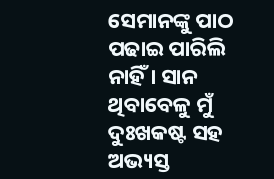ସେମାନଙ୍କୁ ପାଠ ପଢାଇ ପାରିଲି ନାହିଁ । ସାନ ଥିବାବେଳୁ ମୁଁ ଦୁଃଖକଷ୍ଟ ସହ ଅଭ୍ୟସ୍ତ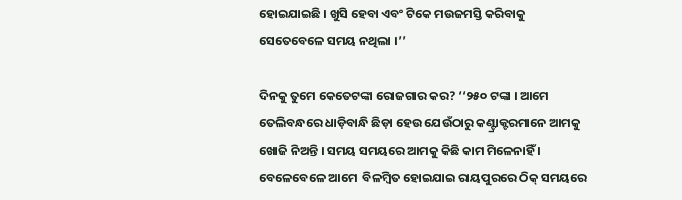ହୋଇଯାଇଛି । ଖୁସି ହେବା ଏବଂ ଟିକେ ମଉଜମସ୍ତି କରିବାକୁ  ସେତେବେଳେ ସମୟ ନଥିଲା ।’’

ଦିନକୁ ତୁମେ କେତେଟଙ୍କା ରୋଜଗାର କର? ‘‘୨୫୦ ଟଙ୍କା । ଆମେ ତେଲିବନ୍ଧରେ ଧାଡ଼ିବାନ୍ଧି ଛିଡ଼ା ହେଉ ଯେଉଁଠାରୁ କଣ୍ଟ୍ରାକ୍ଟରମାନେ ଆମକୁ ଖୋଜି ନିଅନ୍ତି । ସମୟ ସମୟରେ ଆମକୁ କିଛି କାମ ମିଳେନାହିଁ । ବେଳେବେଳେ ଆମେ  ବିଳମ୍ବିତ ହୋଇଯାଇ ରାୟପୁରରେ ଠିକ୍ ସମୟରେ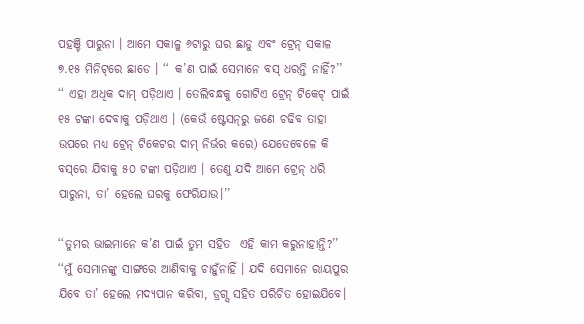ପହଞ୍ଚି ପାରୁନା । ଆମେ ସକାଳୁ ୬ଟାରୁ ଘର ଛାଡୁ ଏବଂ ଟ୍ରେନ୍ ସକାଳ ୭.୧୫ ମିନିଟ୍‌ରେ ଛାଡେ । ‘‘ କ’ଣ ପାଇଁ ସେମାନେ ବସ୍ ଧରନ୍ତି ନାହିଁ?’’ ‘‘ ଏହା ଅଧିକ ଦାମ୍ ପଡ଼ିଥାଏ । ତେଲିବନ୍ଧକୁ ଗୋଟିଏ ଟ୍ରେନ୍ ଟିକେଟ୍ ପାଇଁ ୧୫ ଟଙ୍କା ଦେବାକୁ ପଡ଼ିଥାଏ । (କେଉଁ ଷ୍ଟେସନ୍‌ରୁ ଜଣେ ଚଢିବ ତାହା ଉପରେ ମଧ୍ୟ ଟ୍ରେନ୍ ଟିକେଟର ଦାମ୍ ନିର୍ଭର କରେ) ଯେତେବେଳେ କି ବସ୍‌ରେ ଯିବାକୁ ୫୦ ଟଙ୍କା ପଡ଼ିଥାଏ । ତେଣୁ ଯଦି ଆମେ ଟ୍ରେନ୍ ଧରି ପାରୁନା, ତା’ ହେଲେ ଘରକୁ ଫେରିଯାଉ।’’

‘‘ତୁମର ଭାଇମାନେ କ’ଣ ପାଇଁ ତୁମ ସହିତ  ଏହି କାମ କରୁନାହାନ୍ତି?’’ ‘‘ମୁଁ ସେମାନଙ୍କୁ ସାଙ୍ଗରେ ଆଣିବାକୁ ଚାହୁଁନାହିଁ । ଯଦି ସେମାନେ ରାୟପୁର ଯିବେ ତା’ ହେଲେ ମଦ୍ୟପାନ କରିବା, ଡ୍ରଗ୍ସ ସହିତ ପରିଚିତ ହୋଇଯିବେ।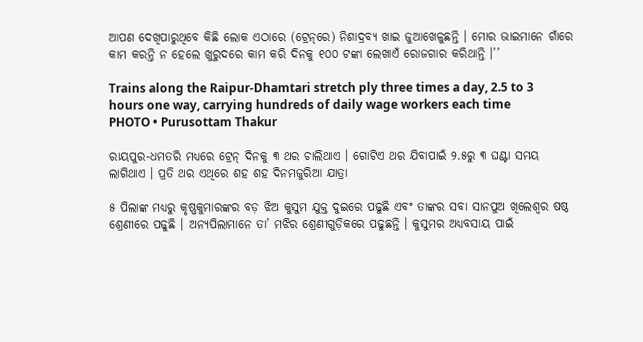ଆପଣ ଦେଖିପାରୁଥିବେ କିଛି ଲୋକ ଏଠାରେ (ଟ୍ରେନ୍‌ରେ) ନିଶାଦ୍ରବ୍ୟ ଖାଇ ଜୁଆଖେଳୁଛନ୍ତି । ମୋର ଭାଇମାନେ ଗାଁରେ କାମ କରନ୍ତି ନ ହେଲେ ଖୁରୁଦରେ କାମ କରି ଦିନକୁ ୧୦୦ ଟଙ୍କା ଲେଖାଏଁ ରୋଜଗାର କରିଥାନ୍ତି ।’’

Trains along the Raipur-Dhamtari stretch ply three times a day, 2.5 to 3 hours one way, carrying hundreds of daily wage workers each time
PHOTO • Purusottam Thakur

ରାୟପୁର-ଧମତରି ମଧ୍ୟରେ ଟ୍ରେନ୍ ଦିନକୁ ୩ ଥର ଚାଲିଥାଏ । ଗୋଟିଏ ଥର ଯିବାପାଇଁ ୨.୫ରୁ ୩ ଘଣ୍ଟା ସମୟ ଲାଗିଥାଏ । ପ୍ରତି ଥର ଏଥିରେ ଶହ ଶହ ଦିନମଜୁରିଆ ଯାତ୍ରା

୫ ପିଲାଙ୍କ ମଧ୍ୟରୁ କୃଷ୍ଣକୁମାରଙ୍କର ବଡ଼ ଝିଅ କୁସୁମ ଯୁକ୍ତ ଦୁଇରେ ପଢୁଛି ଏବଂ ତାଙ୍କର ସବା ସାନପୁଅ ଖିଲେଶ୍ୱର ଷଷ୍ଠ ଶ୍ରେଣୀରେ ପଢୁଛି । ଅନ୍ୟପିଲାମାନେ ତା’ ମଝିର ଶ୍ରେଣୀଗୁଡ଼ିକରେ ପଢୁଛନ୍ତି । କୁସୁମର ଅଧ୍ୟବସାୟ ପାଇଁ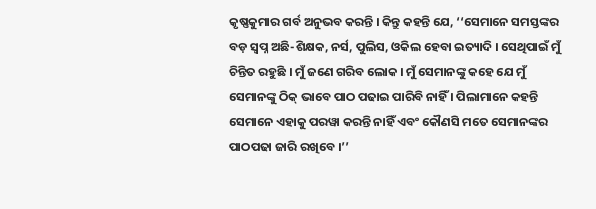କୃଷ୍ଣକୁମାର ଗର୍ବ ଅନୁଭବ କରନ୍ତି । କିନ୍ତୁ କହନ୍ତି ଯେ, ‘‘ସେମାନେ ସମସ୍ତଙ୍କର ବଡ଼ ସ୍ୱପ୍ନ ଅଛି-ଶିକ୍ଷକ, ନର୍ସ, ପୁଲିସ, ଓକିଲ ହେବା ଇତ୍ୟାଦି । ସେଥିପାଇଁ ମୁଁ ଚିନ୍ତିତ ରହୁଛି । ମୁଁ ଜଣେ ଗରିବ ଲୋକ । ମୁଁ ସେମାନଙ୍କୁ କହେ ଯେ ମୁଁ ସେମାନଙ୍କୁ ଠିକ୍ ଭାବେ ପାଠ ପଢାଇ ପାରିବି ନାହିଁ । ପିଲାମାନେ କହନ୍ତି ସେମାନେ ଏହାକୁ ପରୱା କରନ୍ତି ନାହିଁ ଏବଂ କୌଣସି ମତେ ସେମାନଙ୍କର ପାଠପଢା ଜାରି ରଖିବେ ।’’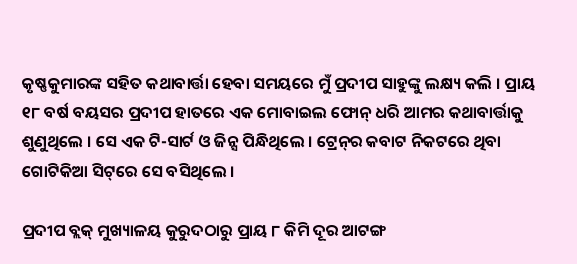କୃଷ୍ଣକୁମାରଙ୍କ ସହିତ କଥାବାର୍ତ୍ତା ହେବା ସମୟରେ ମୁଁ ପ୍ରଦୀପ ସାହୁଙ୍କୁ ଲକ୍ଷ୍ୟ କଲି । ପ୍ରାୟ ୧୮ ବର୍ଷ ବୟସର ପ୍ରଦୀପ ହାତରେ ଏକ ମୋବାଇଲ ଫୋନ୍ ଧରି ଆମର କଥାବାର୍ତ୍ତାକୁ ଶୁଣୁଥିଲେ । ସେ ଏକ ଟି-ସାର୍ଟ ଓ ଜିନ୍ସ ପିନ୍ଧିଥିଲେ । ଟ୍ରେନ୍‌ର କବାଟ ନିକଟରେ ଥିବା ଗୋଟିକିଆ ସିଟ୍‌ରେ ସେ ବସିଥିଲେ ।

ପ୍ରଦୀପ ବ୍ଲକ୍ ମୁଖ୍ୟାଳୟ କୁରୁଦଠାରୁ ପ୍ରାୟ ୮ କିମି ଦୂର ଆଟଙ୍ଗ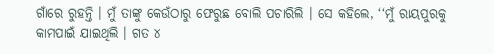ଗାଁରେ ରୁହନ୍ତି । ମୁଁ ତାଙ୍କୁ କେଉଁଠାରୁ ଫେରୁଛ ବୋଲି ପଚାରିଲି । ସେ କହିଲେ, ‘‘ମୁଁ ରାୟପୁରକୁ କାମପାଇଁ ଯାଇଥିଲି । ଗତ ୪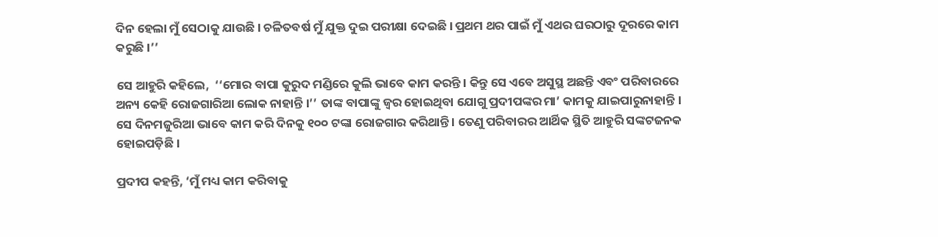ଦିନ ହେଲା ମୁଁ ସେଠାକୁ ଯାଉଛି । ଚଳିତବର୍ଷ ମୁଁ ଯୁକ୍ତ ଦୁଇ ପରୀକ୍ଷା ଦେଇଛି । ପ୍ରଥମ ଥର ପାଇଁ ମୁଁ ଏଥର ଘରଠାରୁ ଦୂରରେ କାମ କରୁଛି ।’’

ସେ ଆହୁରି କହିଲେ,  ‘‘ମୋର ବାପା କୁରୁଦ ମଣ୍ଡିରେ କୁଲି ଭାବେ କାମ କରନ୍ତି । କିନ୍ତୁ ସେ ଏବେ ଅସୁସ୍ଥ ଅଛନ୍ତି ଏବଂ ପରିବାରରେ ଅନ୍ୟ କେହି ରୋଜଗାରିଆ ଲୋକ ନାହାନ୍ତି ।’’ ତାଙ୍କ ବାପାଙ୍କୁ ଜ୍ୱର ହୋଇଥିବା ଯୋଗୁ ପ୍ରଦୀପଙ୍କର ମା’ କାମକୁ ଯାଇପାରୁନାହାନ୍ତି । ସେ ଦିନମଜୁରିଆ ଭାବେ କାମ କରି ଦିନକୁ ୧୦୦ ଟଙ୍କା ରୋଜଗାର କରିଥାନ୍ତି । ତେଣୁ ପରିବାରର ଆର୍ଥିକ ସ୍ଥିତି ଆହୁରି ସଙ୍କଟଜନକ ହୋଇପଡ଼ିଛି ।

ପ୍ରଦୀପ କହନ୍ତି, ‘ମୁଁ ମଧ୍ୟ କାମ କରିବାକୁ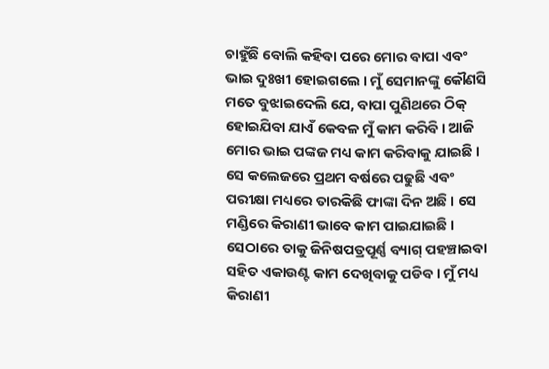ଚାହୁଁଛି ବୋଲି କହିବା ପରେ ମୋର ବାପା ଏବଂ ଭାଇ ଦୁଃଖୀ ହୋଇଗଲେ । ମୁଁ ସେମାନଙ୍କୁ କୌଣସି ମତେ ବୁଝାଇଦେଲି ଯେ, ବାପା ପୁଣିଥରେ ଠିକ୍ ହୋଇଯିବା ଯାଏଁ କେବଳ ମୁଁ କାମ କରିବି । ଆଜି ମୋର ଭାଇ ପଙ୍କଜ ମଧ୍ୟ କାମ କରିବାକୁ ଯାଇଛି । ସେ କଲେଜରେ ପ୍ରଥମ ବର୍ଷରେ ପଢୁଛି ଏବଂ ପରୀକ୍ଷା ମଧ୍ୟରେ ତାରକିଛି ଫାଙ୍କା ଦିନ ଅଛି । ସେ ମଣ୍ଡିରେ କିରାଣୀ ଭାବେ କାମ ପାଇଯାଇଛି । ସେଠାରେ ତାକୁ ଜିନିଷପତ୍ରପୂର୍ଣ୍ଣ ବ୍ୟାଗ୍ ପହଞ୍ଚାଇବା ସହିତ ଏକାଉଣ୍ଟ କାମ ଦେଖିବାକୁ ପଡିବ । ମୁଁ ମଧ୍ୟ କିରାଣୀ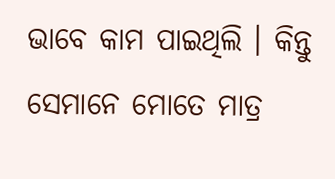ଭାବେ କାମ ପାଇଥିଲି । କିନ୍ତୁ ସେମାନେ ମୋତେ ମାତ୍ର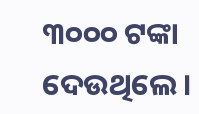୩୦୦୦ ଟଙ୍କା ଦେଉଥିଲେ ।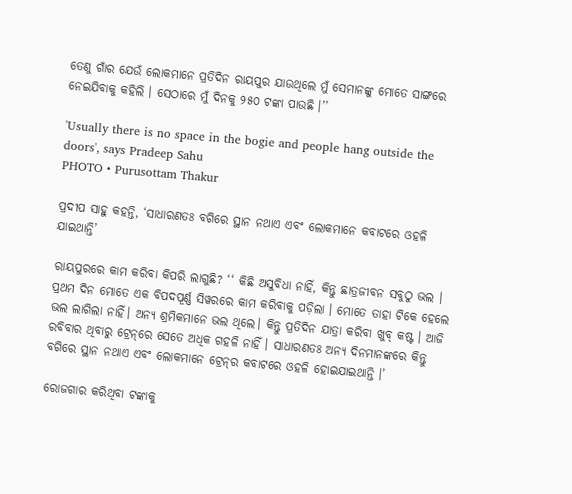ତେଣୁ ଗାଁର ଯେଉଁ ଲୋକମାନେ ପ୍ରତିଦିନ ରାୟପୁର ଯାଉଥିଲେ ମୁଁ ସେମାନଙ୍କୁ ମୋତେ ସାଙ୍ଗରେ ନେଇଯିବାକୁ କହିଲି । ସେଠାରେ ମୁଁ ଦିନକୁ ୨୫୦ ଟଙ୍କା ପାଉଛି ।’’

'Usually there is no space in the bogie and people hang outside the doors', says Pradeep Sahu
PHOTO • Purusottam Thakur

ପ୍ରଦୀପ ସାହୁ କହନ୍ତି, ‘ସାଧାରଣତଃ ବଗିରେ ସ୍ଥାନ ନଥାଏ ଏବଂ ଲୋକମାନେ କବାଟରେ ଓହଳି ଯାଇଥାନ୍ତି’

ରାୟପୁରରେ କାମ କରିବା କିପରି ଲାଗୁଛି? ‘‘ କିଛି ଅସୁବିଧା ନାହିଁ, କିନ୍ତୁ ଛାତ୍ରଜୀବନ ସବୁଠୁ ଭଲ । ପ୍ରଥମ ଦିନ ମୋତେ ଏକ ବିପଦପୂର୍ଣ୍ଣ ସିୱରରେ କାମ କରିବାକୁ ପଡ଼ିଲା । ମୋତେ ତାହା ଟିକେ ହେଲେ ଭଲ ଲାଗିଲା ନାହିଁ। ଅନ୍ୟ ଶ୍ରମିକମାନେ ଭଲ ଥିଲେ। କିନ୍ତୁ ପ୍ରତିଦିନ ଯାତ୍ରା କରିବା ଖୁବ୍ କଷ୍ଟ । ଆଜି ରବିବାର ଥିବାରୁ ଟ୍ରେନ୍‌ରେ ସେତେ ଅଧିକ ଗହଳି ନାହିଁ । ସାଧାରଣତଃ ଅନ୍ୟ ଦିନମାନଙ୍କରେ କିନ୍ତୁ ବଗିରେ ସ୍ଥାନ ନଥାଏ ଏବଂ ଲୋକମାନେ ଟ୍ରେନ୍‌ର କବାଟରେ ଓହଳି ହୋଇଯାଇଥାନ୍ତି ।’

ରୋଜଗାର କରିଥିବା ଟଙ୍କାକୁ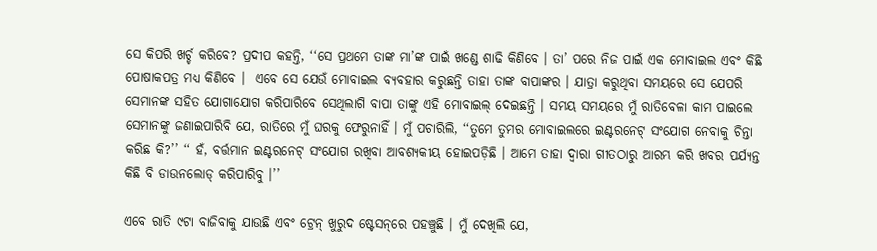ସେ କିପରି ଖର୍ଚ୍ଚ କରିବେ? ପ୍ରଦୀପ କହନ୍ତି, ‘‘ସେ ପ୍ରଥମେ ତାଙ୍କ ମା’ଙ୍କ ପାଇଁ ଖଣ୍ଡେ ଶାଢି କିଣିବେ । ତା’ ପରେ ନିଜ ପାଇଁ ଏକ ମୋବାଇଲ ଏବଂ କିଛି ପୋଷାକପତ୍ର ମଧ୍ୟ କିଣିବେ ।  ଏବେ ସେ ଯେଉଁ ମୋବାଇଲ ବ୍ୟବହାର କରୁଛନ୍ତି ତାହା ତାଙ୍କ ବାପାଙ୍କର । ଯାତ୍ରା କରୁଥିବା ସମୟରେ ସେ ଯେପରି ସେମାନଙ୍କ ସହିତ ଯୋଗାଯୋଗ କରିପାରିବେ ସେଥିଲାଗି ବାପା ତାଙ୍କୁ ଏହି ମୋବାଇଲ୍ ଦେଇଛନ୍ତି । ସମୟ ସମୟରେ ମୁଁ ରାତିବେଳା କାମ ପାଇଲେ ସେମାନଙ୍କୁ ଜଣାଇପାରିବି ଯେ, ରାତିରେ ମୁଁ ଘରକୁ ଫେରୁନାହିଁ । ମୁଁ ପଚାରିଲି, ‘‘ତୁମେ ତୁମର ମୋବାଇଲରେ ଇଣ୍ଟରନେଟ୍ ସଂଯୋଗ ନେବାକୁ ଚିନ୍ତା କରିଛ କି?’’ ‘‘ ହଁ, ବର୍ତ୍ତମାନ ଇଣ୍ଟରନେଟ୍ ସଂଯୋଗ ରଖିବା ଆବଶ୍ୟକୀୟ ହୋଇପଡ଼ିଛି । ଆମେ ତାହା ଦ୍ୱାରା ଗୀତଠାରୁ ଆରମ୍ଭ କରି ଖବର ପର୍ଯ୍ୟନ୍ତ କିଛି ବି ଡାଉନଲୋଡ୍ କରିପାରିବୁ ।’’

ଏବେ ରାତି ୯ଟା ବାଜିବାକୁ ଯାଉଛି ଏବଂ ଟ୍ରେନ୍ ଖୁରୁଦ ଷ୍ଟେସନ୍‌ରେ ପହଞ୍ଚୁଛି । ମୁଁ ଦେଖିଲି ଯେ,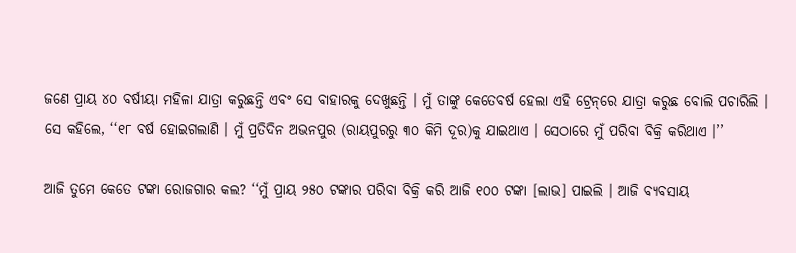ଜଣେ ପ୍ରାୟ ୪୦ ବର୍ଷୀୟା ମହିଳା ଯାତ୍ରା କରୁଛନ୍ତି ଏବଂ ସେ ବାହାରକୁ ଦେଖୁଛନ୍ତି । ମୁଁ ତାଙ୍କୁ କେତେବର୍ଷ ହେଲା ଏହି ଟ୍ରେନ୍‌ରେ ଯାତ୍ରା କରୁଛ ବୋଲି ପଚାରିଲି । ସେ କହିଲେ, ‘‘୧୮ ବର୍ଷ ହୋଇଗଲାଣି । ମୁଁ ପ୍ରତିଦିନ ଅଭନପୁର (ରାୟପୁରରୁ ୩୦ କିମି ଦୂର)କୁ ଯାଇଥାଏ । ସେଠାରେ ମୁଁ ପରିବା ବିକ୍ରି କରିଥାଏ ।’’

ଆଜି ତୁମେ କେତେ ଟଙ୍କା ରୋଜଗାର କଲ? ‘‘ମୁଁ ପ୍ରାୟ ୨୫୦ ଟଙ୍କାର ପରିବା ବିକ୍ରି କରି ଆଜି ୧୦୦ ଟଙ୍କା [ଲାଭ] ପାଇଲି । ଆଜି ବ୍ୟବସାୟ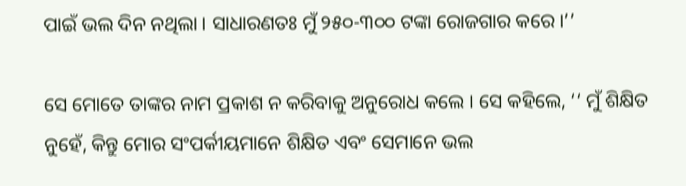ପାଇଁ ଭଲ ଦିନ ନଥିଲା । ସାଧାରଣତଃ ମୁଁ ୨୫୦-୩୦୦ ଟଙ୍କା ରୋଜଗାର କରେ ।’’

ସେ ମୋତେ ତାଙ୍କର ନାମ ପ୍ରକାଶ ନ କରିବାକୁ ଅନୁରୋଧ କଲେ । ସେ କହିଲେ, ‘‘ ମୁଁ ଶିକ୍ଷିତ ନୁହେଁ, କିନ୍ତୁ ମୋର ସଂପର୍କୀୟମାନେ ଶିକ୍ଷିତ ଏବଂ ସେମାନେ ଭଲ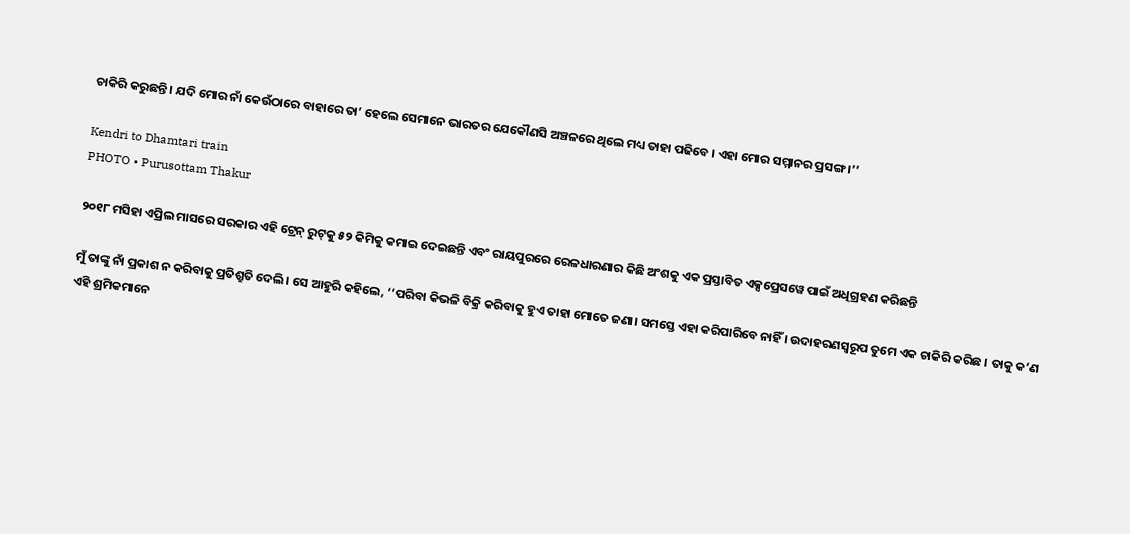ଚାକିରି କରୁଛନ୍ତି । ଯଦି ମୋର ନାଁ କେଉଁଠାରେ ବାହାରେ ତା’ ହେଲେ ସେମାନେ ଭାରତର ଯେକୌଣସି ଅଞ୍ଚଳରେ ଥିଲେ ମଧ୍ୟ ତାହା ପଢିବେ । ଏହା ମୋର ସମ୍ମାନର ପ୍ରସଙ୍ଗ ।’’

Kendri to Dhamtari train
PHOTO • Purusottam Thakur

୨୦୧୮ ମସିହା ଏପ୍ରିଲ ମାସରେ ସରକାର ଏହି ଟ୍ରେନ୍ ରୁଟ୍‌କୁ ୫୨ କିମିକୁ କମାଇ ଦେଇଛନ୍ତି ଏବଂ ରାୟପୁରରେ ରେଳଧାରଣାର କିଛି ଅଂଶକୁ ଏକ ପ୍ରସ୍ତାବିତ ଏକ୍ସପ୍ରେସୱେ ପାଇଁ ଅଧିଗ୍ରହଣ କରିଛନ୍ତି

ମୁଁ ତାଙ୍କୁ ନାଁ ପ୍ରକାଶ ନ କରିବାକୁ ପ୍ରତିଶ୍ରୁତି ଦେଲି । ସେ ଆହୁରି କହିଲେ, ‘‘ପରିବା କିଭଳି ବିକ୍ରି କରିବାକୁ ହୁଏ ତାହା ମୋତେ ଜଣା। ସମସ୍ତେ ଏହା କରିପାରିବେ ନାହିଁ । ଉଦାହରଣସ୍ୱରୂପ ତୁମେ ଏକ ଚାକିରି କରିଛ । ତାକୁ କ’ଣ ଏହି ଶ୍ରମିକମାନେ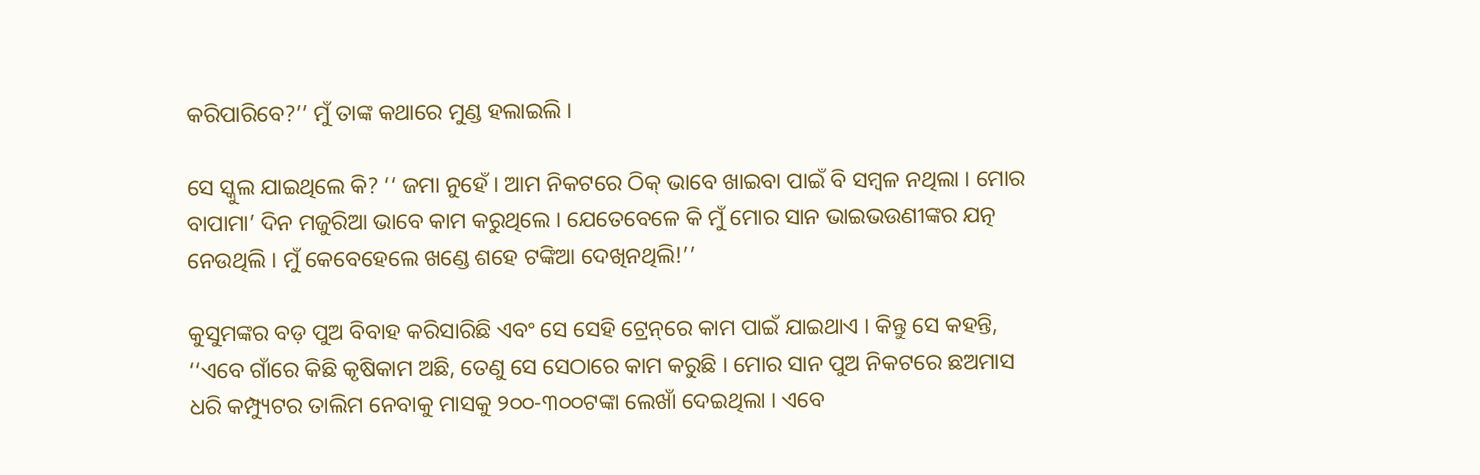କରିପାରିବେ?’’ ମୁଁ ତାଙ୍କ କଥାରେ ମୁଣ୍ଡ ହଲାଇଲି ।

ସେ ସ୍କୁଲ ଯାଇଥିଲେ କି? ‘‘ ଜମା ନୁହେଁ । ଆମ ନିକଟରେ ଠିକ୍ ଭାବେ ଖାଇବା ପାଇଁ ବି ସମ୍ବଳ ନଥିଲା । ମୋର ବାପାମା’ ଦିନ ମଜୁରିଆ ଭାବେ କାମ କରୁଥିଲେ । ଯେତେବେଳେ କି ମୁଁ ମୋର ସାନ ଭାଇଭଉଣୀଙ୍କର ଯତ୍ନ ନେଉଥିଲି । ମୁଁ କେବେହେଲେ ଖଣ୍ଡେ ଶହେ ଟଙ୍କିଆ ଦେଖିନଥିଲି!’’

କୁସୁମଙ୍କର ବଡ଼ ପୁଅ ବିବାହ କରିସାରିଛି ଏବଂ ସେ ସେହି ଟ୍ରେନ୍‌ରେ କାମ ପାଇଁ ଯାଇଥାଏ । କିନ୍ତୁ ସେ କହନ୍ତି, ‘‘ଏବେ ଗାଁରେ କିଛି କୃଷିକାମ ଅଛି, ତେଣୁ ସେ ସେଠାରେ କାମ କରୁଛି । ମୋର ସାନ ପୁଅ ନିକଟରେ ଛଅମାସ ଧରି କମ୍ପ୍ୟୁଟର ତାଲିମ ନେବାକୁ ମାସକୁ ୨୦୦-୩୦୦ଟଙ୍କା ଲେଖାଁ ଦେଇଥିଲା । ଏବେ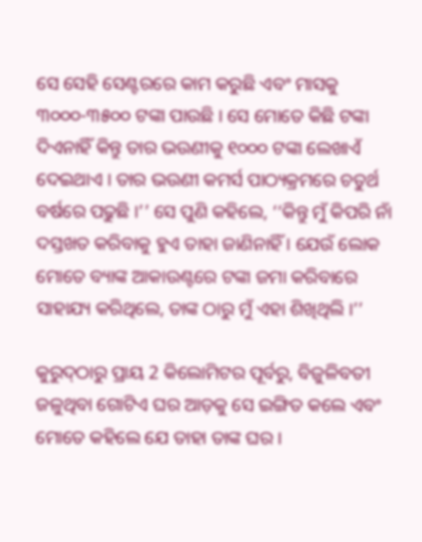ସେ ସେହି ସେଣ୍ଟରରେ କାମ କରୁଛି ଏବଂ ମାସକୁ ୩୦୦୦-୩୫୦୦ ଟଙ୍କା ପାଉଛି । ସେ ମୋତେ କିଛି ଟଙ୍କା ଦିଏନାହିଁ କିନ୍ତୁ ତାର ଭଉଣୀକୁ ୧୦୦୦ ଟଙ୍କା ଲେଖାଏଁ ଦେଇଥାଏ । ତାର ଭଉଣୀ କମର୍ସ ପାଠ୍ୟକ୍ରମରେ ଚତୁର୍ଥ ବର୍ଷରେ ପଢୁଛି ।’’ ସେ ପୁଣି କହିଲେ, ‘‘କିନ୍ତୁ ମୁଁ କିପରି ନାଁ ଦସ୍ତଖତ କରିବାକୁ ହୁଏ ତାହା ଜାଣିନାହିଁ । ଯେଉଁ ଲୋକ ମୋତେ ବ୍ୟାଙ୍କ ଆକାଉଣ୍ଟରେ ଟଙ୍କା ଜମା କରିବାରେ ସାହାଯ୍ୟ କରିଥିଲେ, ତାଙ୍କ ଠାରୁ ମୁଁ ଏହା ଶିଖିଥିଲି ।’’

କୁରୁଦ୍‌ଠାରୁ ପ୍ରାୟ 2 କିଲୋମିଟର ପୂର୍ବରୁ, ବିଜୁଳିବତୀ ଜଳୁଥିବା ଗୋଟିଏ ଘର ଆଡ଼କୁ ସେ ଇଙ୍ଗିତ କଲେ ଏବଂ ମୋତେ କହିଲେ ଯେ ତାହା ତାଙ୍କ ଘର ।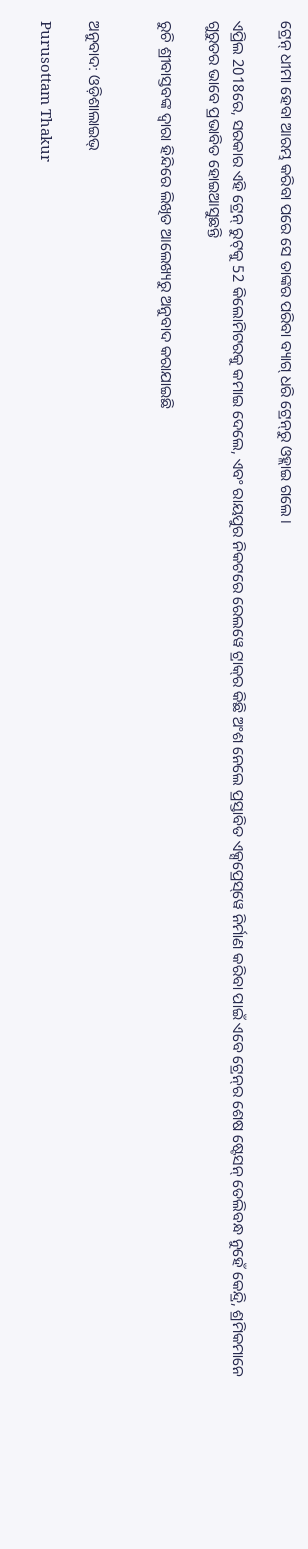ଟ୍ରେନ୍‌ ଧୀମା ହେବା ଆରମ୍ଭ କରିବା ପରେ ସେ ତାଙ୍କର ପରିବା ବ୍ୟାଗ୍‌ ଧରି ଟ୍ରେନ୍‌ରୁ ଓହ୍ଲାଇ ଗଲେ ।

ଏପ୍ରିଲ 2018ରେ, ସରକାର ଏହି ଟ୍ରେନ୍‌ ରୁଟ୍‌କୁ 52 କିଲୋମିଟରକୁ କମାଇ ଦେଲେ, ଏବଂ ରାୟପୁର ନିକଟରେ ରେଲୱେ ଟ୍ରାକ୍‌ର କିଛି ଅଂଶ ନେଲେ ପ୍ରସ୍ତାବିତ ଏକ୍ସପ୍ରେସ୍‌ୱେ ନିର୍ମାଣ କରିବା ପାଇଁ ଏବେ ଟ୍ରେନ୍‌ର ଶେଷ ଷ୍ଟେସନ୍‌ ତେଲିବନ୍ଧ ନୁହେଁ କେନ୍ଦ୍ରି, ଶ୍ରମିକମାନେ ଗୁରୁତର ଭାବେ ପ୍ରଭାବିତ ହୋଇଆସୁଛନ୍ତି

ରୁଚି ଶ୍ରୀବାସ୍ତବଙ୍କ ଦ୍ଵାରା ହିନ୍ଦିରେ ଲିଖିତ ଆଲେଖ୍ୟରୁ ଅନୁବାଦ କରାଯାଇଛି


ଅନୁବାଦ: ଓଡ଼ିଶାଲାଇଭ୍‍

Purusottam Thakur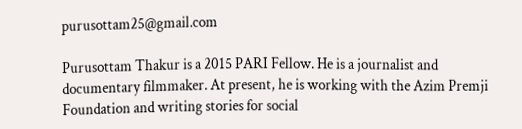purusottam25@gmail.com

Purusottam Thakur is a 2015 PARI Fellow. He is a journalist and documentary filmmaker. At present, he is working with the Azim Premji Foundation and writing stories for social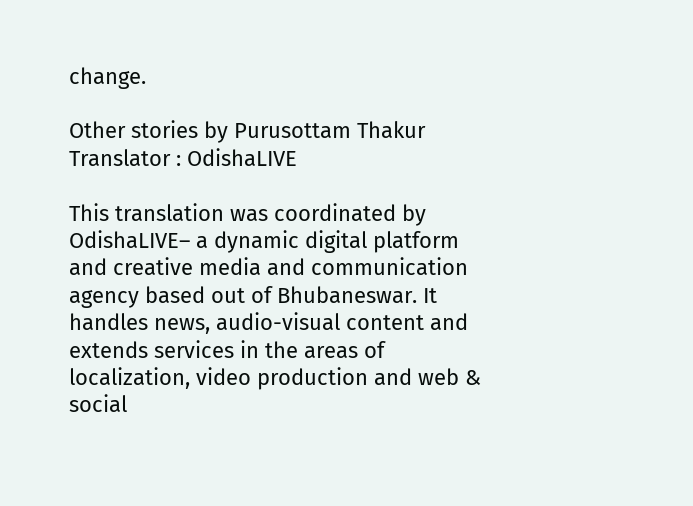change.

Other stories by Purusottam Thakur
Translator : OdishaLIVE

This translation was coordinated by OdishaLIVE– a dynamic digital platform and creative media and communication agency based out of Bhubaneswar. It handles news, audio-visual content and extends services in the areas of localization, video production and web & social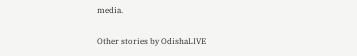media.

Other stories by OdishaLIVE